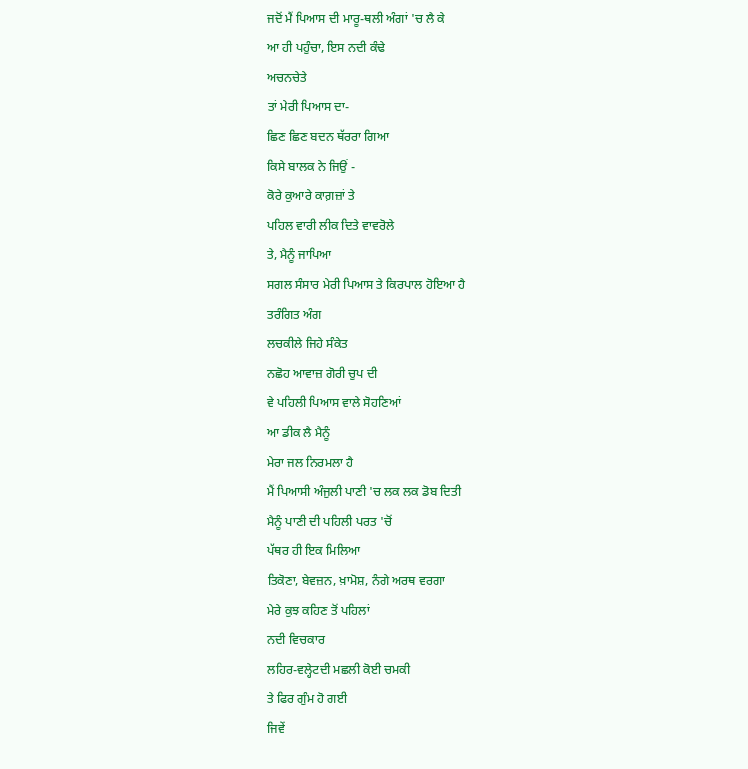ਜਦੋਂ ਮੈਂ ਪਿਆਸ ਦੀ ਮਾਰੂ-ਥਲੀ ਅੰਗਾਂ 'ਚ ਲੈ ਕੇ
ਆ ਹੀ ਪਹੁੰਚਾ, ਇਸ ਨਦੀ ਕੰਢੇ
ਅਚਨਚੇਤੇ
ਤਾਂ ਮੇਰੀ ਪਿਆਸ ਦਾ-
ਛਿਣ ਛਿਣ ਬਦਨ ਥੱਰਰਾ ਗਿਆ
ਕਿਸੇ ਬਾਲਕ ਨੇ ਜਿਉਂ -
ਕੋਰੇ ਕੁਆਰੇ ਕਾਗ਼ਜ਼ਾਂ ਤੇ
ਪਹਿਲ ਵਾਰੀ ਲੀਕ ਦਿਤੇ ਵਾਵਰੋਲੇ
ਤੇ, ਮੈਨੂੰ ਜਾਪਿਆ
ਸਗਲ ਸੰਸਾਰ ਮੇਰੀ ਪਿਆਸ ਤੇ ਕਿਰਪਾਲ ਹੋਇਆ ਹੈ
ਤਰੰਗਿਤ ਅੰਗ
ਲਚਕੀਲੇ ਜਿਹੇ ਸੰਕੇਤ
ਨਛੋਹ ਆਵਾਜ਼ ਗੋਰੀ ਚੁਪ ਦੀ
ਵੇ ਪਹਿਲੀ ਪਿਆਸ ਵਾਲੇ ਸੋਹਣਿਆਂ
ਆ ਡੀਕ ਲੈ ਮੈਨੂੰ
ਮੇਰਾ ਜਲ ਨਿਰਮਲਾ ਹੈ
ਮੈਂ ਪਿਆਸੀ ਅੰਜੁਲੀ ਪਾਣੀ 'ਚ ਲਕ ਲਕ ਡੋਬ ਦਿਤੀ
ਮੈਨੂੰ ਪਾਣੀ ਦੀ ਪਹਿਲੀ ਪਰਤ 'ਚੋਂ
ਪੱਥਰ ਹੀ ਇਕ ਮਿਲਿਆ
ਤਿਕੋਣਾ, ਬੇਵਜ਼ਨ, ਖ਼ਾਮੋਸ਼, ਨੰਗੇ ਅਰਥ ਵਰਗਾ
ਮੇਰੇ ਕੁਝ ਕਹਿਣ ਤੋਂ ਪਹਿਲਾਂ
ਨਦੀ ਵਿਚਕਾਰ
ਲਹਿਰ-ਵਲ੍ਹੇਟਦੀ ਮਛਲੀ ਕੋਈ ਚਮਕੀ
ਤੇ ਫਿਰ ਗੁੰਮ ਹੋ ਗਈ
ਜਿਵੇਂ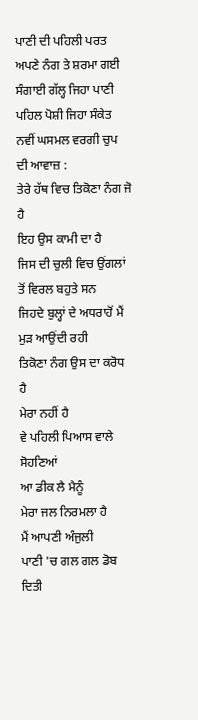ਪਾਣੀ ਦੀ ਪਹਿਲੀ ਪਰਤ
ਅਪਣੇ ਨੰਗ ਤੇ ਸ਼ਰਮਾ ਗਈ
ਸੰਗਾਈ ਗੱਲ੍ਹ ਜਿਹਾ ਪਾਣੀ
ਪਹਿਲ ਪੋਸ਼ੀ ਜਿਹਾ ਸੰਕੇਤ
ਨਵੀਂ ਘਸਮਲ ਵਰਗੀ ਚੁਪ ਦੀ ਆਵਾਜ਼ :
ਤੇਰੇ ਹੱਥ ਵਿਚ ਤਿਕੋਣਾ ਨੰਗ ਜੋ ਹੈ
ਇਹ ਉਸ ਕਾਮੀ ਦਾ ਹੈ
ਜਿਸ ਦੀ ਚੁਲੀ ਵਿਚ ਉਂਗਲਾਂ ਤੋਂ ਵਿਰਲ ਬਹੁਤੇ ਸਨ
ਜਿਹਦੇ ਬੁਲ੍ਹਾਂ ਦੇ ਅਧਰਾਹੋਂ ਮੈਂ ਮੁੜ ਆਉਂਦੀ ਰਹੀ
ਤਿਕੋਣਾ ਨੰਗ ਉਸ ਦਾ ਕਰੋਧ ਹੈ
ਮੇਰਾ ਨਹੀਂ ਹੈ
ਵੇ ਪਹਿਲੀ ਪਿਆਸ ਵਾਲੇ ਸੋਹਣਿਆਂ
ਆ ਡੀਕ ਲੈ ਮੈਨੂੰ
ਮੇਰਾ ਜਲ ਨਿਰਮਲਾ ਹੈ
ਮੈਂ ਆਪਣੀ ਅੰਜੁਲੀ
ਪਾਣੀ 'ਚ ਗਲ ਗਲ ਡੋਬ ਦਿਤੀ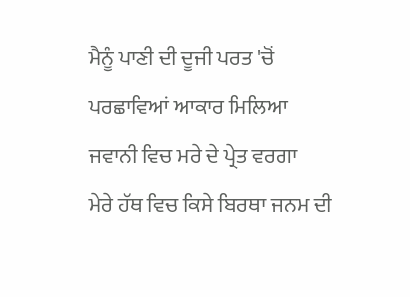ਮੈਨੂੰ ਪਾਣੀ ਦੀ ਦੂਜੀ ਪਰਤ 'ਚੋਂ
ਪਰਛਾਵਿਆਂ ਆਕਾਰ ਮਿਲਿਆ
ਜਵਾਨੀ ਵਿਚ ਮਰੇ ਦੇ ਪ੍ਰੇਤ ਵਰਗਾ
ਮੇਰੇ ਹੱਥ ਵਿਚ ਕਿਸੇ ਬਿਰਥਾ ਜਨਮ ਦੀ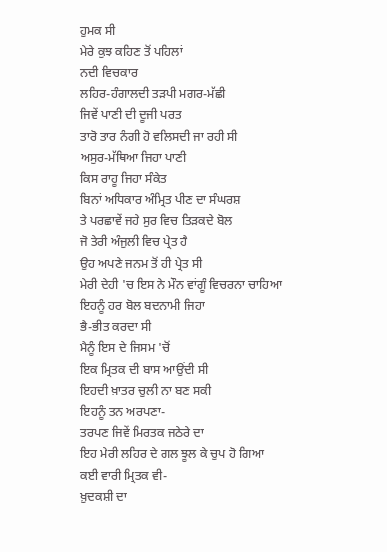ਹੁਮਕ ਸੀ
ਮੇਰੇ ਕੁਝ ਕਹਿਣ ਤੋਂ ਪਹਿਲਾਂ
ਨਦੀ ਵਿਚਕਾਰ
ਲਹਿਰ-ਹੰਗਾਲਦੀ ਤੜਪੀ ਮਗਰ-ਮੱਛੀ
ਜਿਵੇਂ ਪਾਣੀ ਦੀ ਦੂਜੀ ਪਰਤ
ਤਾਰੋ ਤਾਰ ਨੰਗੀ ਹੋ ਵਲਿਸਦੀ ਜਾ ਰਹੀ ਸੀ
ਅਸੁਰ-ਮੱਥਿਆ ਜਿਹਾ ਪਾਣੀ
ਕਿਸ ਰਾਹੂ ਜਿਹਾ ਸੰਕੇਤ
ਬਿਨਾਂ ਅਧਿਕਾਰ ਅੰਮ੍ਰਿਤ ਪੀਣ ਦਾ ਸੰਘਰਸ਼
ਤੇ ਪਰਛਾਵੇਂ ਜਹੇ ਸੁਰ ਵਿਚ ਤਿੜਕਦੇ ਬੋਲ
ਜੋ ਤੇਰੀ ਅੰਜੁਲੀ ਵਿਚ ਪ੍ਰੇਤ ਹੈ
ਉਹ ਅਪਣੇ ਜਨਮ ਤੋਂ ਹੀ ਪ੍ਰੇਤ ਸੀ
ਮੇਰੀ ਦੇਹੀ 'ਚ ਇਸ ਨੇ ਮੌਨ ਵਾਂਗੂੰ ਵਿਚਰਨਾ ਚਾਹਿਆ
ਇਹਨੂੰ ਹਰ ਬੋਲ ਬਦਨਾਮੀ ਜਿਹਾ
ਭੈ-ਭੀਤ ਕਰਦਾ ਸੀ
ਮੈਨੂੰ ਇਸ ਦੇ ਜਿਸਮ 'ਚੋਂ
ਇਕ ਮ੍ਰਿਤਕ ਦੀ ਬਾਸ ਆਉਂਦੀ ਸੀ
ਇਹਦੀ ਖ਼ਾਤਰ ਚੁਲੀ ਨਾ ਬਣ ਸਕੀ
ਇਹਨੂੰ ਤਨ ਅਰਪਣਾ-
ਤਰਪਣ ਜਿਵੇਂ ਮਿਰਤਕ ਜਠੇਰੇ ਦਾ
ਇਹ ਮੇਰੀ ਲਹਿਰ ਦੇ ਗਲ ਝੂਲ ਕੇ ਚੁਪ ਹੋ ਗਿਆ
ਕਈ ਵਾਰੀ ਮ੍ਰਿਤਕ ਵੀ-
ਖ਼ੁਦਕਸ਼ੀ ਦਾ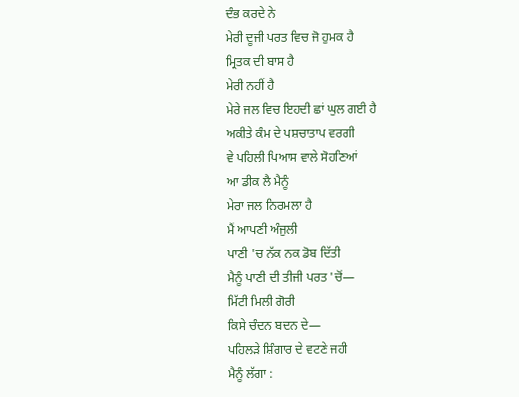ਦੰਭ ਕਰਦੇ ਨੇ
ਮੇਰੀ ਦੂਜੀ ਪਰਤ ਵਿਚ ਜੋ ਹੁਮਕ ਹੈ
ਮ੍ਰਿਤਕ ਦੀ ਬਾਸ ਹੈ
ਮੇਰੀ ਨਹੀਂ ਹੈ
ਮੇਰੇ ਜਲ ਵਿਚ ਇਹਦੀ ਛਾਂ ਘੁਲ ਗਈ ਹੈ
ਅਕੀਤੇ ਕੰਮ ਦੇ ਪਸ਼ਚਾਤਾਪ ਵਰਗੀ
ਵੇ ਪਹਿਲੀ ਪਿਆਸ ਵਾਲੇ ਸੋਹਣਿਆਂ
ਆ ਡੀਕ ਲੈ ਮੈਨੂੰ
ਮੇਰਾ ਜਲ ਨਿਰਮਲਾ ਹੈ
ਮੈਂ ਆਪਣੀ ਅੰਜੁਲੀ
ਪਾਣੀ 'ਚ ਨੱਕ ਨਕ ਡੋਬ ਦਿੱਤੀ
ਮੈਨੂੰ ਪਾਣੀ ਦੀ ਤੀਜੀ ਪਰਤ 'ਚੋਂ—
ਮਿੱਟੀ ਮਿਲੀ ਗੋਰੀ
ਕਿਸੇ ਚੰਦਨ ਬਦਨ ਦੇ—
ਪਹਿਲੜੇ ਸ਼ਿੰਗਾਰ ਦੇ ਵਟਣੇ ਜਹੀ
ਮੈਨੂੰ ਲੱਗਾ :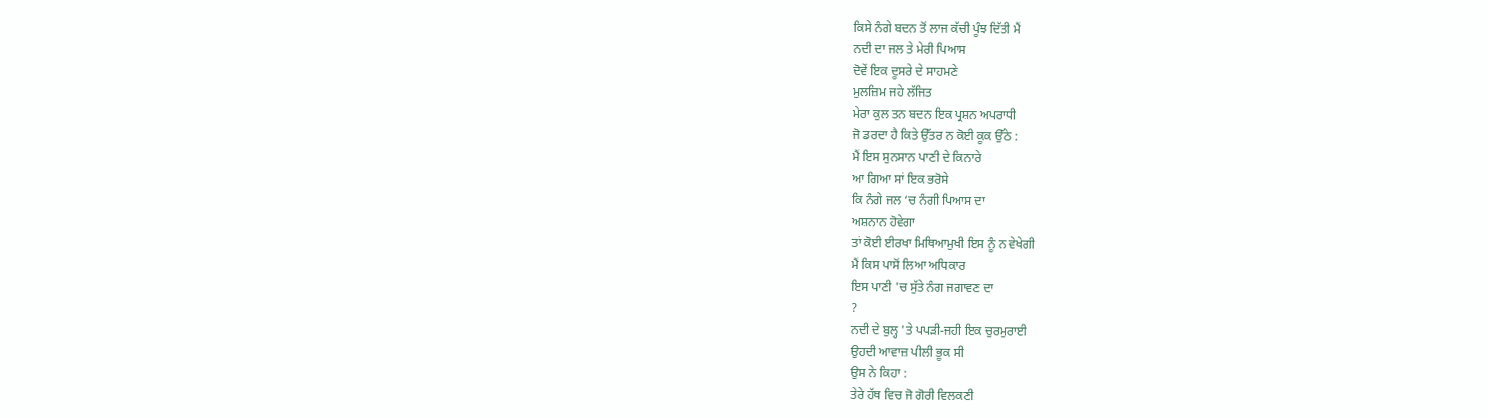ਕਿਸੇ ਨੰਗੇ ਬਦਨ ਤੋਂ ਲਾਜ ਕੱਚੀ ਪੂੰਝ ਦਿੱਤੀ ਮੈਂ
ਨਦੀ ਦਾ ਜਲ ਤੇ ਮੇਰੀ ਪਿਆਸ
ਦੋਵੇਂ ਇਕ ਦੂਸਰੇ ਦੇ ਸਾਹਮਣੇ
ਮੁਲਜ਼ਿਮ ਜਹੇ ਲੱਜਿਤ
ਮੇਰਾ ਕੁਲ ਤਨ ਬਦਨ ਇਕ ਪ੍ਰਸ਼ਨ ਅਪਰਾਧੀ
ਜੋ ਡਰਦਾ ਹੈ ਕਿਤੇ ਉੱਤਰ ਨ ਕੋਈ ਕੂਕ ਉੱਠੇ :
ਮੈਂ ਇਸ ਸੁਨਸਾਨ ਪਾਣੀ ਦੇ ਕਿਨਾਰੇ
ਆ ਗਿਆ ਸਾਂ ਇਕ ਭਰੋਸੇ
ਕਿ ਨੰਗੇ ਜਲ ‘ਚ ਨੰਗੀ ਪਿਆਸ ਦਾ
ਅਸ਼ਨਾਨ ਹੋਵੇਗਾ
ਤਾਂ ਕੋਈ ਈਰਖਾ ਮਿਥਿਆਮੁਖੀ ਇਸ ਨੂੰ ਨ ਵੇਖੇਗੀ
ਮੈਂ ਕਿਸ ਪਾਸੋਂ ਲਿਆ ਅਧਿਕਾਰ
ਇਸ ਪਾਣੀ 'ਚ ਸੁੱਤੇ ਨੰਗ ਜਗਾਵਣ ਦਾ
?
ਨਦੀ ਦੇ ਬੁਲ੍ਹ 'ਤੇ ਪਪੜੀ-ਜਹੀ ਇਕ ਚੁਰਮੁਰਾਈ
ਉਹਦੀ ਆਵਾਜ਼ ਪੀਲੀ ਭੂਕ ਸੀ
ਉਸ ਨੇ ਕਿਹਾ :
ਤੇਰੇ ਹੱਥ ਵਿਚ ਜੋ ਗੋਰੀ ਵਿਲਕਣੀ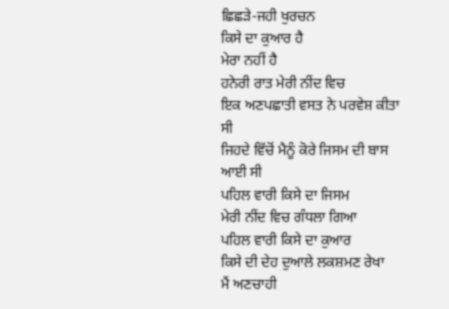ਛਿਛੜੇ-ਜਹੀ ਖੁਰਚਨ
ਕਿਸੇ ਦਾ ਕੁਆਰ ਹੈ
ਮੇਰਾ ਨਹੀਂ ਹੈ
ਹਨੇਰੀ ਰਾਤ ਮੇਰੀ ਨੀਂਦ ਵਿਚ
ਇਕ ਅਣਪਛਾਤੀ ਵਸਤ ਨੇ ਪਰਵੇਸ਼ ਕੀਤਾ ਸੀ
ਜਿਹਦੇ ਵਿੱਚੋਂ ਮੈਨੂੰ ਕੋਰੇ ਜਿਸਮ ਦੀ ਬਾਸ ਆਈ ਸੀ
ਪਹਿਲ ਵਾਰੀ ਕਿਸੇ ਦਾ ਜਿਸਮ
ਮੇਰੀ ਨੀਂਦ ਵਿਚ ਗੰਧਲਾ ਗਿਆ
ਪਹਿਲ ਵਾਰੀ ਕਿਸੇ ਦਾ ਕੁਆਰ
ਕਿਸੇ ਦੀ ਦੇਹ ਦੁਆਲੇ ਲਕਸ਼ਮਣ ਰੇਖਾ
ਮੈਂ ਅਣਚਾਹੀ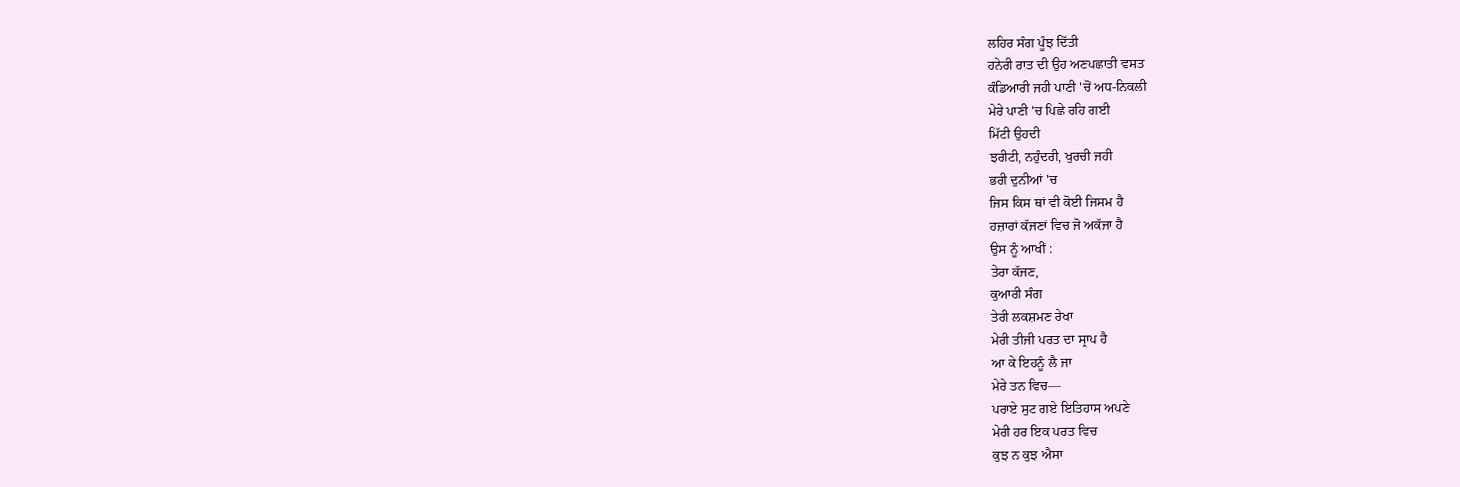ਲਹਿਰ ਸੰਗ ਪੂੰਝ ਦਿੱਤੀ
ਹਨੇਰੀ ਰਾਤ ਦੀ ਉਹ ਅਣਪਛਾਤੀ ਵਸਤ
ਕੰਡਿਆਰੀ ਜਹੀ ਪਾਣੀ 'ਚੋਂ ਅਧ-ਨਿਕਲੀ
ਮੇਰੇ ਪਾਣੀ 'ਚ ਪਿਛੇ ਰਹਿ ਗਈ
ਮਿੱਟੀ ਉਹਦੀ
ਝਰੀਟੀ, ਨਹੁੰਦਰੀ, ਖੁਰਚੀ ਜਹੀ
ਭਰੀ ਦੁਨੀਆਂ 'ਚ
ਜਿਸ ਕਿਸ ਥਾਂ ਵੀ ਕੋਈ ਜਿਸਮ ਹੈ
ਹਜ਼ਾਰਾਂ ਕੱਜਣਾਂ ਵਿਚ ਜੋ ਅਕੱਜਾ ਹੈ
ਉਸ ਨੂੰ ਆਖੀਂ :
ਤੇਰਾ ਕੱਜਣ,
ਕੁਆਰੀ ਸੰਗ
ਤੇਰੀ ਲਕਸ਼ਮਣ ਰੇਖਾ
ਮੇਰੀ ਤੀਜੀ ਪਰਤ ਦਾ ਸ੍ਰਾਪ ਹੈ
ਆ ਕੇ ਇਹਨੂੰ ਲੈ ਜਾ
ਮੇਰੇ ਤਨ ਵਿਚ—
ਪਰਾਏ ਸੁਟ ਗਏ ਇਤਿਹਾਸ ਅਪਣੇ
ਮੇਰੀ ਹਰ ਇਕ ਪਰਤ ਵਿਚ
ਕੁਝ ਨ ਕੁਝ ਐਸਾ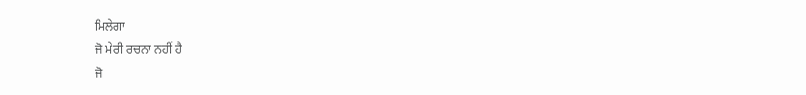ਮਿਲੇਗਾ
ਜੋ ਮੇਰੀ ਰਚਨਾ ਨਹੀਂ ਹੈ
ਜੋ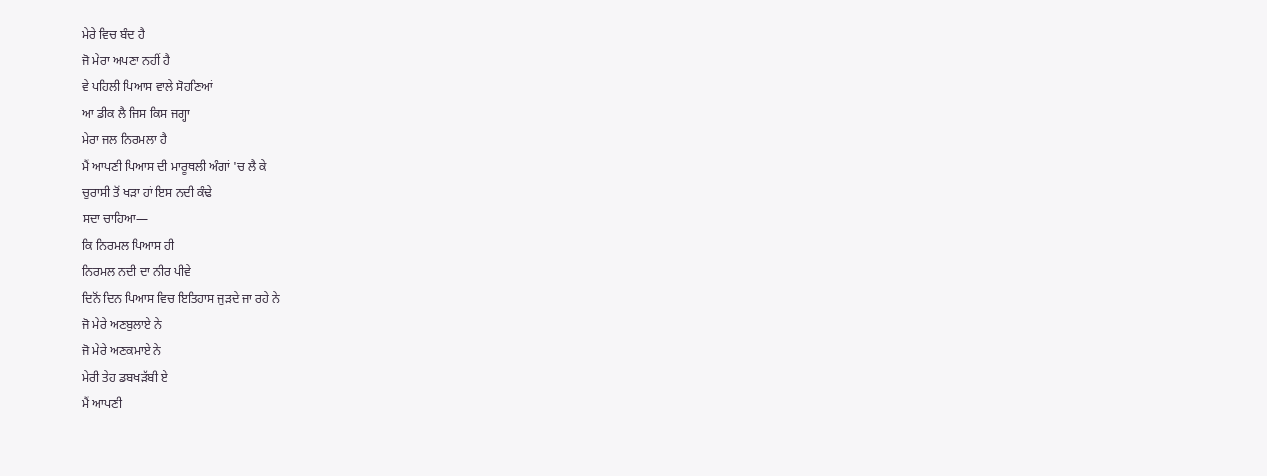ਮੇਰੇ ਵਿਚ ਬੰਦ ਹੈ
ਜੋ ਮੇਰਾ ਅਪਣਾ ਨਹੀਂ ਹੈ
ਵੇ ਪਹਿਲੀ ਪਿਆਸ ਵਾਲੇ ਸੋਹਣਿਆਂ
ਆ ਡੀਕ ਲੈ ਜਿਸ ਕਿਸ ਜਗ੍ਹਾ
ਮੇਰਾ ਜਲ ਨਿਰਮਲਾ ਹੈ
ਮੈਂ ਆਪਣੀ ਪਿਆਸ ਦੀ ਮਾਰੂਥਲੀ ਅੰਗਾਂ 'ਚ ਲੈ ਕੇ
ਚੁਰਾਸੀ ਤੋਂ ਖੜਾ ਹਾਂ ਇਸ ਨਦੀ ਕੰਢੇ
ਸਦਾ ਚਾਹਿਆ—
ਕਿ ਨਿਰਮਲ ਪਿਆਸ ਹੀ
ਨਿਰਮਲ ਨਦੀ ਦਾ ਨੀਰ ਪੀਵੇ
ਦਿਨੋਂ ਦਿਨ ਪਿਆਸ ਵਿਚ ਇਤਿਹਾਸ ਜੁੜਦੇ ਜਾ ਰਹੇ ਨੇ
ਜੋ ਮੇਰੇ ਅਣਬੁਲਾਏ ਨੇ
ਜੋ ਮੇਰੇ ਅਣਕਮਾਏ ਨੇ
ਮੇਰੀ ਤੇਹ ਡਬਖੜੱਬੀ ਏ
ਮੈਂ ਆਪਣੀ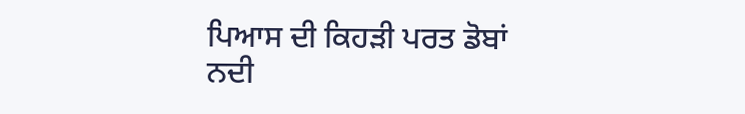ਪਿਆਸ ਦੀ ਕਿਹੜੀ ਪਰਤ ਡੋਬਾਂ
ਨਦੀ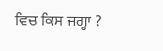ਵਿਚ ਕਿਸ ਜਗ੍ਹਾ ?